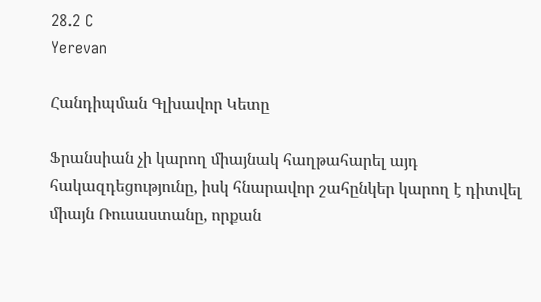28.2 C
Yerevan

Հանդիպման Գլխավոր Կետը

Ֆրանսիան չի կարող միայնակ հաղթահարել այդ հակազդեցությունը, իսկ հնարավոր շահընկեր կարող է դիտվել միայն Ռուսաստանը, որքան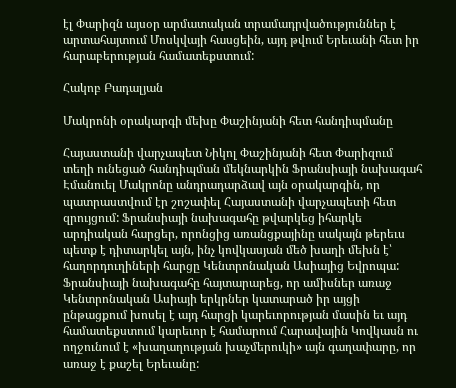էլ Փարիզն այսօր արմատական տրամադրվածություններ է արտահայտում Մոսկվայի հասցեին, այդ թվում Երեւանի հետ իր հարաբերության համատեքստում:

Հակոբ Բադալյան

Մակրոնի օրակարգի մեխը Փաշինյանի հետ հանդիպմանը

Հայաստանի վարչապետ Նիկոլ Փաշինյանի հետ Փարիզում տեղի ունեցած հանդիպման մեկնարկին Ֆրանսիայի նախագահ Էմանուել Մակրոնը անդրադարձավ այն օրակարգին, որ պատրաստվում էր շոշափել Հայաստանի վարչապետի հետ զրույցում: Ֆրանսիայի նախագահը թվարկեց իհարկե արդիական հարցեր, որոնցից առանցքայինը սակայն թերեւս պետք է դիտարկել այն, ինչ կովկասյան մեծ խաղի մեխն է՝ հաղորդուղիների հարցը Կենտրոնական Ասիայից Եվրոպա: Ֆրանսիայի նախագահը հայտարարեց, որ ամիսներ առաջ Կենտրոնական Ասիայի երկրներ կատարած իր այցի ընթացքում խոսել է այդ հարցի կարեւորության մասին եւ այդ համատեքստում կարեւոր է համարում Հարավային Կովկասն ու ողջունում է «խաղաղության խաչմերուկի» այն գաղափարը, որ առաջ է քաշել Երեւանը: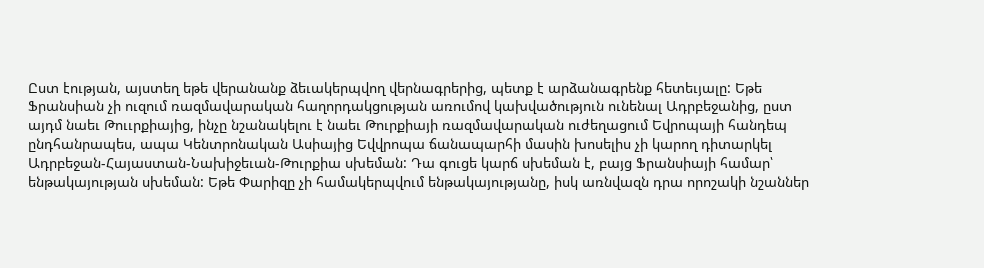Ըստ էության, այստեղ եթե վերանանք ձեւակերպվող վերնագրերից, պետք է արձանագրենք հետեւյալը: Եթե Ֆրանսիան չի ուզում ռազմավարական հաղորդակցության առումով կախվածություն ունենալ Ադրբեջանից, ըստ այդմ նաեւ Թոււրքիայից, ինչը նշանակելու է նաեւ Թուրքիայի ռազմավարական ուժեղացում Եվրոպայի հանդեպ ընդհանրապես, ապա Կենտրոնական Ասիայից Եվվրոպա ճանապարհի մասին խոսելիս չի կարող դիտարկել Ադրբեջան-Հայաստան-Նախիջեւան-Թուրքիա սխեման: Դա գուցե կարճ սխեման է, բայց Ֆրանսիայի համար՝ ենթակայության սխեման: Եթե Փարիզը չի համակերպվում ենթակայությանը, իսկ առնվազն դրա որոշակի նշաններ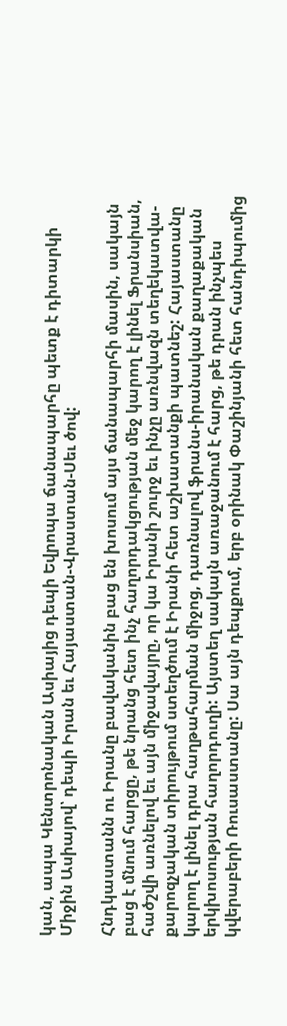կան, ապա Կենտրոնական Ասիայից դեպի Եվրոպա ճանապարհը պետք է դիտարկի Միջին Ասիայով՝ դեպի Իրան եւ Հայաստան-Վրաստան-Սեւ ծով:

Հնդկաստանն ու Իրանը բավականին բաց են խոսում այս ճանապարհի մասին, սակայն բաց է մնում հարցը, թե նրանց հետ ինչ հաղորդակցության մեջ կարող է լինել Ֆրանսիան, հածշվի առնելով եւ այն միջավայրը, որ կա Իրանի շուրջ եւ ինչը առնվազն տեղեկատվա-քարոզչական տիրույթում ստեղծում է Իրանի հետ աշխատանքի պատնեշ: Հայաստանը կարող է լինել դրա հաղթահարման միջոց, դառնալով ֆրանս-իրանական քաղաքական երկխոսության հաղորդուղի: Այստեղ սակայն առաջանում է հարց, թե դրան ինչպես կվերաբերի Ռուսաստանը: Սա այն դեպքում, երբ օրինակ Փաշինյանի հետ հանդիպումից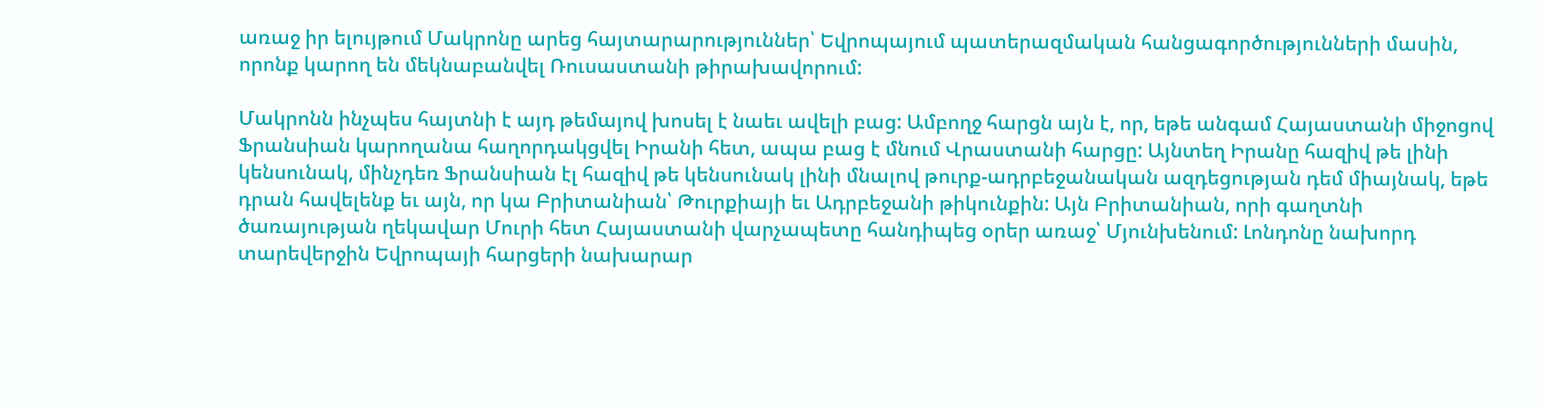առաջ իր ելույթում Մակրոնը արեց հայտարարություններ՝ Եվրոպայում պատերազմական հանցագործությունների մասին, որոնք կարող են մեկնաբանվել Ռուսաստանի թիրախավորում:

Մակրոնն ինչպես հայտնի է այդ թեմայով խոսել է նաեւ ավելի բաց: Ամբողջ հարցն այն է, որ, եթե անգամ Հայաստանի միջոցով Ֆրանսիան կարողանա հաղորդակցվել Իրանի հետ, ապա բաց է մնում Վրաստանի հարցը: Այնտեղ Իրանը հազիվ թե լինի կենսունակ, մինչդեռ Ֆրանսիան էլ հազիվ թե կենսունակ լինի մնալով թուրք-ադրբեջանական ազդեցության դեմ միայնակ, եթե դրան հավելենք եւ այն, որ կա Բրիտանիան՝ Թուրքիայի եւ Ադրբեջանի թիկունքին: Այն Բրիտանիան, որի գաղտնի ծառայության ղեկավար Մուրի հետ Հայաստանի վարչապետը հանդիպեց օրեր առաջ՝ Մյունխենում: Լոնդոնը նախորդ տարեվերջին Եվրոպայի հարցերի նախարար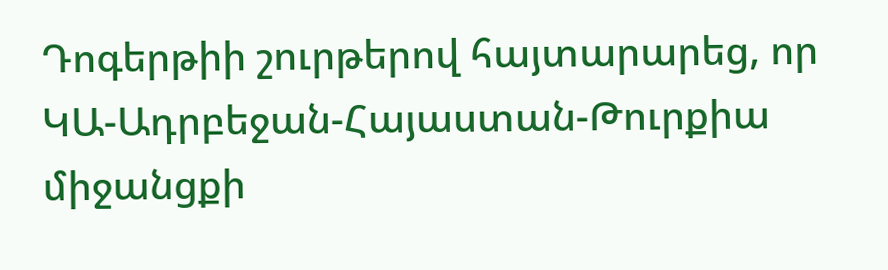Դոգերթիի շուրթերով հայտարարեց, որ ԿԱ-Ադրբեջան-Հայաստան-Թուրքիա միջանցքի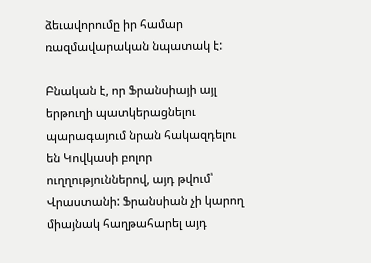ձեւավորումը իր համար ռազմավարական նպատակ է:

Բնական է, որ Ֆրանսիայի այլ երթուղի պատկերացնելու պարագայում նրան հակազդելու են Կովկասի բոլոր ուղղություններով, այդ թվում՝ Վրաստանի: Ֆրանսիան չի կարող միայնակ հաղթահարել այդ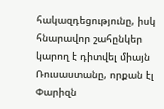հակազդեցությունը, իսկ հնարավոր շահընկեր կարող է դիտվել միայն Ռուսաստանը, որքան էլ Փարիզն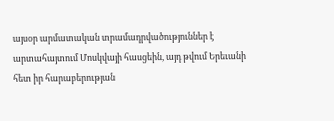այսօր արմատական տրամադրվածություններ է արտահայտում Մոսկվայի հասցեին, այդ թվում Երեւանի հետ իր հարաբերության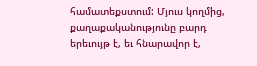համատեքստում: Մյուս կողմից, քաղաքականությունը բարդ երեւույթ է, եւ հնարավոր է,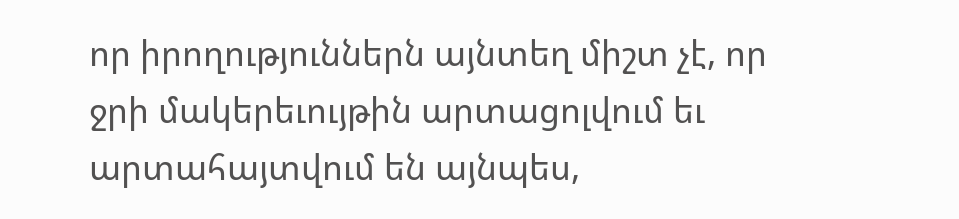որ իրողություններն այնտեղ միշտ չէ, որ ջրի մակերեւույթին արտացոլվում եւ արտահայտվում են այնպես,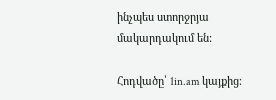ինչպես ստորջրյա մակարդակում են:

Հոդվածը՝ 1in.am կայքից։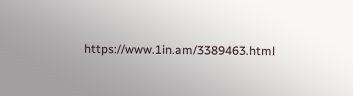https://www.1in.am/3389463.html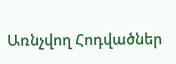Առնչվող Հոդվածներ